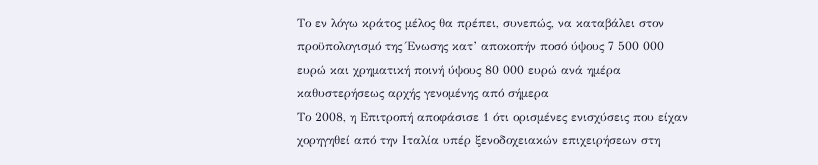Το εν λόγω κράτος μέλος θα πρέπει, συνεπώς, να καταβάλει στον προϋπολογισμό της Ένωσης κατ’ αποκοπήν ποσό ύψους 7 500 000 ευρώ και χρηματική ποινή ύψους 80 000 ευρώ ανά ημέρα καθυστερήσεως αρχής γενομένης από σήμερα
Το 2008, η Επιτροπή αποφάσισε 1 ότι ορισμένες ενισχύσεις που είχαν χορηγηθεί από την Ιταλία υπέρ ξενοδοχειακών επιχειρήσεων στη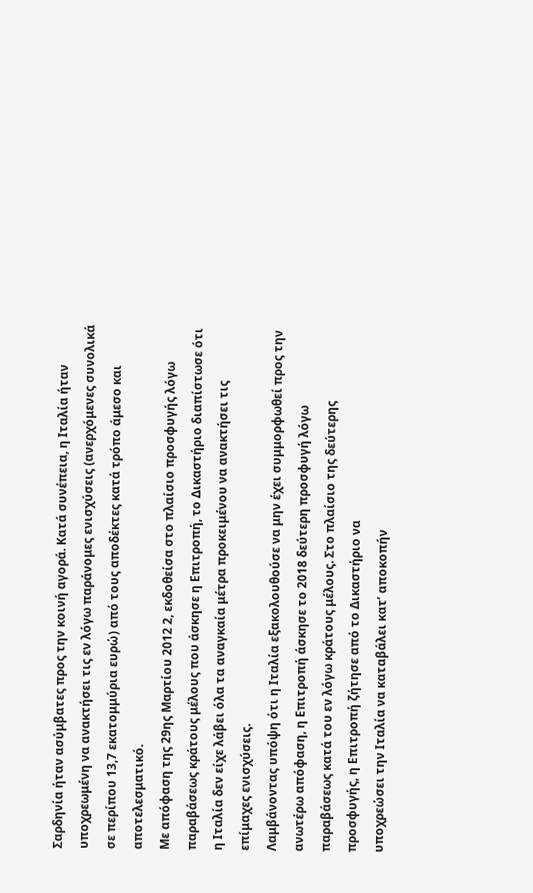Σαρδηνία ήταν ασύμβατες προς την κοινή αγορά. Κατά συνέπεια, η Ιταλία ήταν υποχρεωμένη να ανακτήσει τις εν λόγω παράνομες ενισχύσεις (ανερχόμενες συνολικά σε περίπου 13,7 εκατομμύρια ευρώ) από τους αποδέκτες κατά τρόπο άμεσο και αποτελεσματικό.
Με απόφαση της 29ης Μαρτίου 2012 2, εκδοθείσα στο πλαίσιο προσφυγής λόγω παραβάσεως κράτους μέλους που άσκησε η Επιτροπή, το Δικαστήριο διαπίστωσε ότι η Ιταλία δεν είχε λάβει όλα τα αναγκαία μέτρα προκειμένου να ανακτήσει τις επίμαχες ενισχύσεις.
Λαμβάνοντας υπόψη ότι η Ιταλία εξακολουθούσε να μην έχει συμμορφωθεί προς την ανωτέρω απόφαση, η Επιτροπή άσκησε το 2018 δεύτερη προσφυγή λόγω παραβάσεως κατά του εν λόγω κράτους μέλους. Στο πλαίσιο της δεύτερης προσφυγής, η Επιτροπή ζήτησε από το Δικαστήριο να
υποχρεώσει την Ιταλία να καταβάλει κατ’ αποκοπήν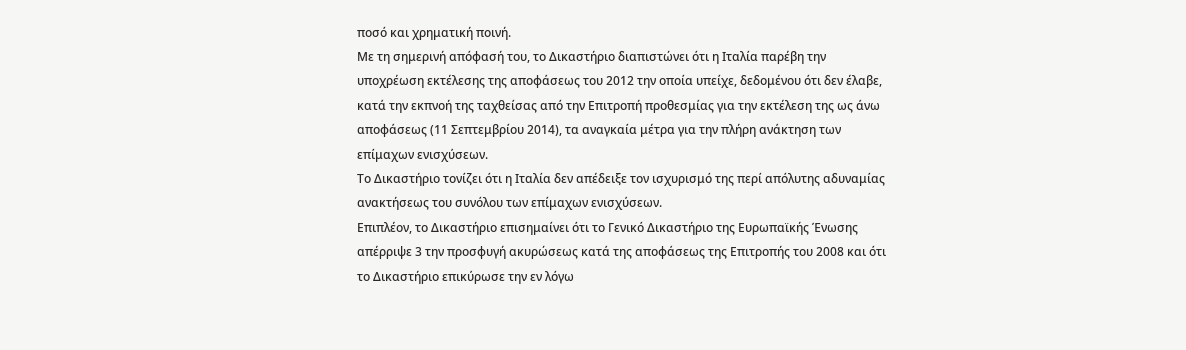ποσό και χρηματική ποινή.
Με τη σημερινή απόφασή του, το Δικαστήριο διαπιστώνει ότι η Ιταλία παρέβη την υποχρέωση εκτέλεσης της αποφάσεως του 2012 την οποία υπείχε, δεδομένου ότι δεν έλαβε, κατά την εκπνοή της ταχθείσας από την Επιτροπή προθεσμίας για την εκτέλεση της ως άνω αποφάσεως (11 Σεπτεμβρίου 2014), τα αναγκαία μέτρα για την πλήρη ανάκτηση των επίμαχων ενισχύσεων.
Το Δικαστήριο τονίζει ότι η Ιταλία δεν απέδειξε τον ισχυρισμό της περί απόλυτης αδυναμίας ανακτήσεως του συνόλου των επίμαχων ενισχύσεων.
Επιπλέον, το Δικαστήριο επισημαίνει ότι το Γενικό Δικαστήριο της Ευρωπαϊκής Ένωσης απέρριψε 3 την προσφυγή ακυρώσεως κατά της αποφάσεως της Επιτροπής του 2008 και ότι το Δικαστήριο επικύρωσε την εν λόγω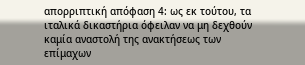απορριπτική απόφαση 4: ως εκ τούτου, τα ιταλικά δικαστήρια όφειλαν να μη δεχθούν καμία αναστολή της ανακτήσεως των επίμαχων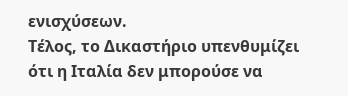ενισχύσεων.
Τέλος, το Δικαστήριο υπενθυμίζει ότι η Ιταλία δεν μπορούσε να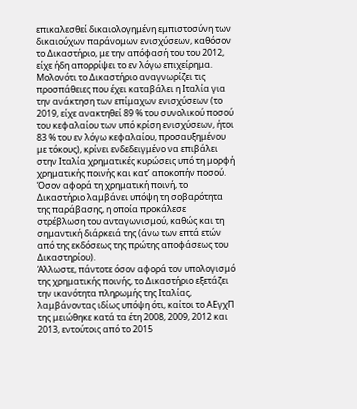επικαλεσθεί δικαιολογημένη εμπιστοσύνη των δικαιούχων παράνομων ενισχύσεων, καθόσον το Δικαστήριο, με την απόφασή του του 2012, είχε ήδη απορρίψει το εν λόγω επιχείρημα.
Μολονότι το Δικαστήριο αναγνωρίζει τις προσπάθειες που έχει καταβάλει η Ιταλία για την ανάκτηση των επίμαχων ενισχύσεων (το 2019, είχε ανακτηθεί 89 % του συνολικού ποσού του κεφαλαίου των υπό κρίση ενισχύσεων, ήτοι 83 % του εν λόγω κεφαλαίου, προσαυξημένου με τόκους), κρίνει ενδεδειγμένο να επιβάλει στην Ιταλία χρηματικές κυρώσεις υπό τη μορφή χρηματικής ποινής και κατ’ αποκοπήν ποσού.
Όσον αφορά τη χρηματική ποινή, το Δικαστήριο λαμβάνει υπόψη τη σοβαρότητα της παράβασης, η οποία προκάλεσε στρέβλωση του ανταγωνισμού, καθώς και τη σημαντική διάρκειά της (άνω των επτά ετών από της εκδόσεως της πρώτης αποφάσεως του Δικαστηρίου).
Άλλωστε, πάντοτε όσον αφορά τον υπολογισμό της χρηματικής ποινής, το Δικαστήριο εξετάζει την ικανότητα πληρωμής της Ιταλίας, λαμβάνοντας ιδίως υπόψη ότι, καίτοι το ΑΕγχΠ της μειώθηκε κατά τα έτη 2008, 2009, 2012 και 2013, εντούτοις από το 2015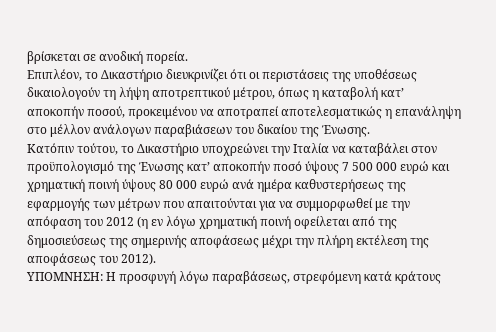βρίσκεται σε ανοδική πορεία.
Επιπλέον, το Δικαστήριο διευκρινίζει ότι οι περιστάσεις της υποθέσεως δικαιολογούν τη λήψη αποτρεπτικού μέτρου, όπως η καταβολή κατ’ αποκοπήν ποσού, προκειμένου να αποτραπεί αποτελεσματικώς η επανάληψη στο μέλλον ανάλογων παραβιάσεων του δικαίου της Ένωσης.
Κατόπιν τούτου, το Δικαστήριο υποχρεώνει την Ιταλία να καταβάλει στον προϋπολογισμό της Ένωσης κατ’ αποκοπήν ποσό ύψους 7 500 000 ευρώ και χρηματική ποινή ύψους 80 000 ευρώ ανά ημέρα καθυστερήσεως της εφαρμογής των μέτρων που απαιτούνται για να συμμορφωθεί με την απόφαση του 2012 (η εν λόγω χρηματική ποινή οφείλεται από της δημοσιεύσεως της σημερινής αποφάσεως μέχρι την πλήρη εκτέλεση της αποφάσεως του 2012).
ΥΠΟΜΝΗΣΗ: Η προσφυγή λόγω παραβάσεως, στρεφόμενη κατά κράτους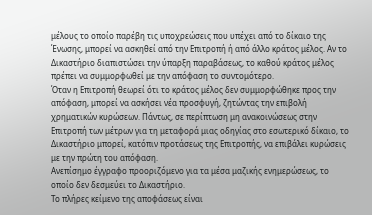μέλους το οποίο παρέβη τις υποχρεώσεις που υπέχει από το δίκαιο της Ένωσης, μπορεί να ασκηθεί από την Επιτροπή ή από άλλο κράτος μέλος. Αν το Δικαστήριο διαπιστώσει την ύπαρξη παραβάσεως, το καθού κράτος μέλος πρέπει να συμμορφωθεί με την απόφαση το συντομότερο.
Όταν η Επιτροπή θεωρεί ότι το κράτος μέλος δεν συμμορφώθηκε προς την απόφαση, μπορεί να ασκήσει νέα προσφυγή, ζητώντας την επιβολή χρηματικών κυρώσεων. Πάντως, σε περίπτωση μη ανακοινώσεως στην Επιτροπή των μέτρων για τη μεταφορά μιας οδηγίας στο εσωτερικό δίκαιο, το Δικαστήριο μπορεί, κατόπιν προτάσεως της Επιτροπής, να επιβάλει κυρώσεις με την πρώτη του απόφαση.
Ανεπίσημο έγγραφο προοριζόμενο για τα μέσα μαζικής ενημερώσεως, το οποίο δεν δεσμεύει το Δικαστήριο.
Το πλήρες κείμενο της αποφάσεως είναι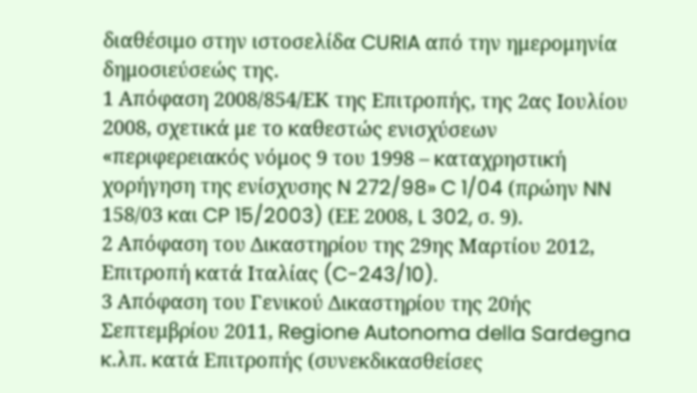διαθέσιμο στην ιστοσελίδα CURIA από την ημερομηνία δημοσιεύσεώς της.
1 Απόφαση 2008/854/ΕΚ της Επιτροπής, της 2ας Ιουλίου 2008, σχετικά με το καθεστώς ενισχύσεων «περιφερειακός νόμος 9 του 1998 – καταχρηστική χορήγηση της ενίσχυσης N 272/98» C 1/04 (πρώην NN 158/03 και CP 15/2003) (ΕΕ 2008, L 302, σ. 9).
2 Απόφαση του Δικαστηρίου της 29ης Μαρτίου 2012, Επιτροπή κατά Ιταλίας (C-243/10).
3 Απόφαση του Γενικού Δικαστηρίου της 20ής Σεπτεμβρίου 2011, Regione Autonoma della Sardegna κ.λπ. κατά Επιτροπής (συνεκδικασθείσες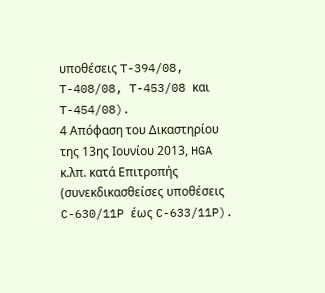υποθέσεις T-394/08, T-408/08, T-453/08 και T-454/08).
4 Απόφαση του Δικαστηρίου της 13ης Ιουνίου 2013, HGA κ.λπ. κατά Επιτροπής (συνεκδικασθείσες υποθέσεις C-630/11P έως C-633/11P).